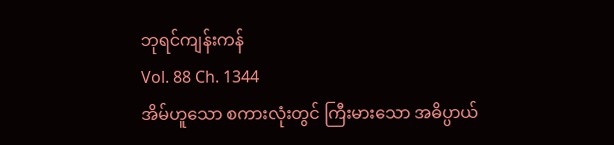ဘုရင်ကျန်းကန်
Vol. 88 Ch. 1344
အိမ်ဟူသော စကားလုံးတွင် ကြီးမားသော အဓိပ္ပာယ်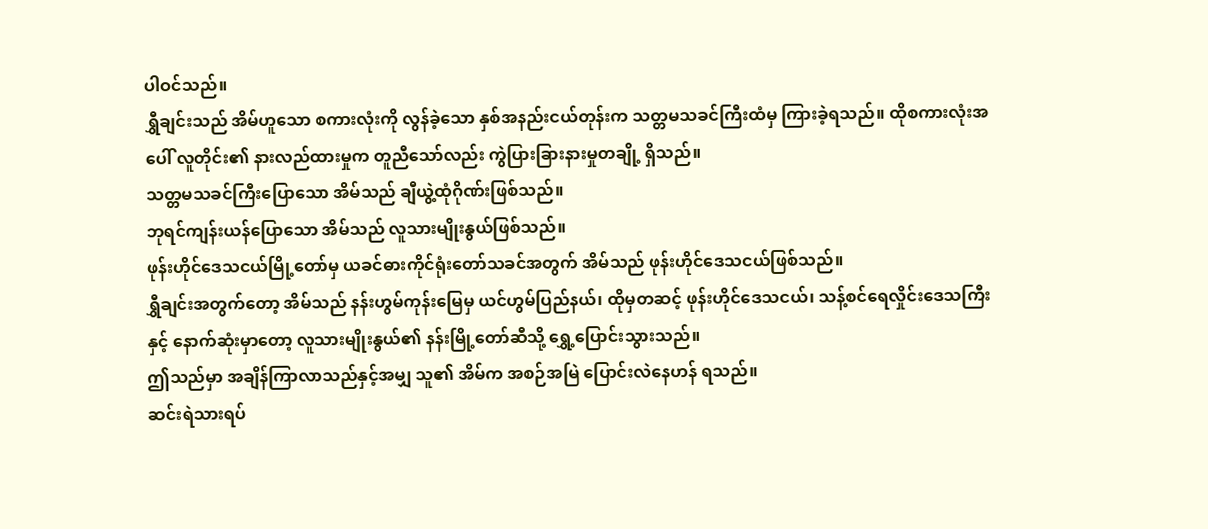ပါဝင်သည်။
ရွှီချင်းသည် အိမ်ဟူသော စကားလုံးကို လွန်ခဲ့သော နှစ်အနည်းငယ်တုန်းက သတ္တမသခင်ကြီးထံမှ ကြားခဲ့ရသည်။ ထိုစကားလုံးအပေါ် လူတိုင်း၏ နားလည်ထားမှုက တူညီသော်လည်း ကွဲပြားခြားနားမှုတချို့ ရှိသည်။
သတ္တမသခင်ကြီးပြောသော အိမ်သည် ချီယွဲ့ထုံဂိုဏ်းဖြစ်သည်။
ဘုရင်ကျန်းယန်ပြောသော အိမ်သည် လူသားမျိုးနွယ်ဖြစ်သည်။
ဖုန်းဟိုင်ဒေသငယ်မြို့တော်မှ ယခင်ဓားကိုင်ရုံးတော်သခင်အတွက် အိမ်သည် ဖုန်းဟိုင်ဒေသငယ်ဖြစ်သည်။
ရွှီချင်းအတွက်တော့ အိမ်သည် နန်းဟွမ်ကုန်းမြေမှ ယင်ဟွမ်ပြည်နယ်၊ ထိုမှတဆင့် ဖုန်းဟိုင်ဒေသငယ်၊ သန့်စင်ရေလှိုင်းဒေသကြီးနှင့် နောက်ဆုံးမှာတော့ လူသားမျိုးနွယ်၏ နန်းမြို့တော်ဆီသို့ ရွှေ့ပြောင်းသွားသည်။
ဤသည်မှာ အချိန်ကြာလာသည်နှင့်အမျှ သူ၏ အိမ်က အစဉ်အမြဲ ပြောင်းလဲနေဟန် ရသည်။
ဆင်းရဲသားရပ်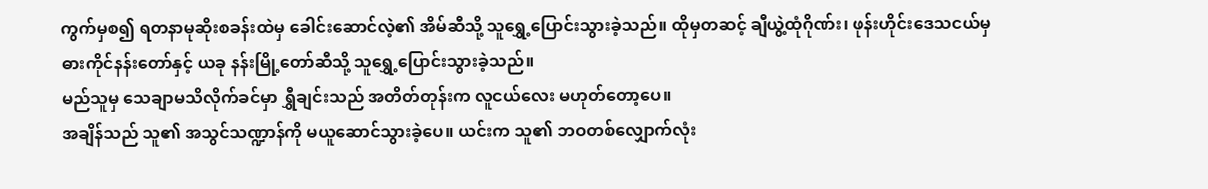ကွက်မှစ၍ ရတနာမုဆိုးစခန်းထဲမှ ခေါင်းဆောင်လဲ့၏ အိမ်ဆီသို့ သူရွှေ့ပြောင်းသွားခဲ့သည်။ ထိုမှတဆင့် ချီယွဲ့ထုံဂိုဏ်း၊ ဖုန်းဟိုင်းဒေသငယ်မှ ဓားကိုင်နန်းတော်နှင့် ယခု နန်းမြို့တော်ဆီသို့ သူရွှေ့ပြောင်းသွားခဲ့သည်။
မည်သူမှ သေချာမသိလိုက်ခင်မှာ ရွှီချင်းသည် အတိတ်တုန်းက လူငယ်လေး မဟုတ်တော့ပေ။
အချိန်သည် သူ၏ အသွင်သဏ္ဍာန်ကို မယူဆောင်သွားခဲ့ပေ။ ယင်းက သူ၏ ဘဝတစ်လျှောက်လုံး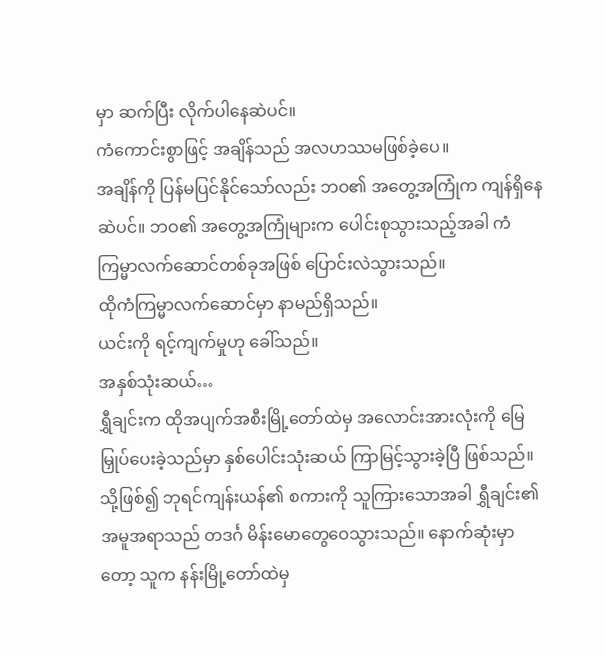မှာ ဆက်ပြီး လိုက်ပါနေဆဲပင်။
ကံကောင်းစွာဖြင့် အချိန်သည် အလဟဿမဖြစ်ခဲ့ပေ။
အချိန်ကို ပြန်မပြင်နိုင်သော်လည်း ဘဝ၏ အတွေ့အကြုံက ကျန်ရှိနေဆဲပင်။ ဘဝ၏ အတွေ့အကြုံများက ပေါင်းစုသွားသည့်အခါ ကံကြမ္မာလက်ဆောင်တစ်ခုအဖြစ် ပြောင်းလဲသွားသည်။
ထိုကံကြမ္မာလက်ဆောင်မှာ နာမည်ရှိသည်။
ယင်းကို ရင့်ကျက်မှုဟု ခေါ်သည်။
အနှစ်သုံးဆယ်…
ရွှီချင်းက ထိုအပျက်အစီးမြို့တော်ထဲမှ အလောင်းအားလုံးကို မြေမြှုပ်ပေးခဲ့သည်မှာ နှစ်ပေါင်းသုံးဆယ် ကြာမြင့်သွားခဲ့ပြီ ဖြစ်သည်။
သို့ဖြစ်၍ ဘုရင်ကျန်းယန်၏ စကားကို သူကြားသောအခါ ရွှီချင်း၏ အမူအရာသည် တဒင်္ဂ မိန်းမောတွေဝေသွားသည်။ နောက်ဆုံးမှာတော့ သူက နန်းမြို့တော်ထဲမှ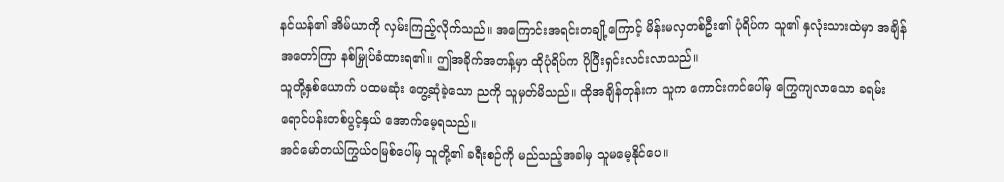နင်ယန်၏ အိမ်ယာကို လှမ်းကြည့်လိုက်သည်။ အကြောင်းအရင်းတချို့ကြောင့် မိန်းမလှတစ်ဦး၏ ပုံရိပ်က သူ၏ နှလုံးသားထဲမှာ အချိန်အတော်ကြာ နစ်မြှုပ်ခံထားရ၏။ ဤအခိုက်အတန့်မှာ ထိုပုံရိပ်က ပိုပြီးရှင်းလင်းလာသည်။
သူတို့နှစ်ယောက် ပထမဆုံး တွေ့ဆုံခဲ့သော ညကို သူမှတ်မိသည်။ ထိုအချိန်တုန်းက သူက ကောင်းကင်ပေါ်မှ ကြွေကျလာသော ခရမ်းရောင်ပန်းတစ်ပွင့်နှယ် အောက်မေ့ရသည်။
အင်မော်တယ်ကြွယ်ဝမြစ်ပေါ်မှ သူတို့၏ ခရီးစဉ်ကို မည်သည့်အခါမှ သူမမေ့နိုင်ပေ။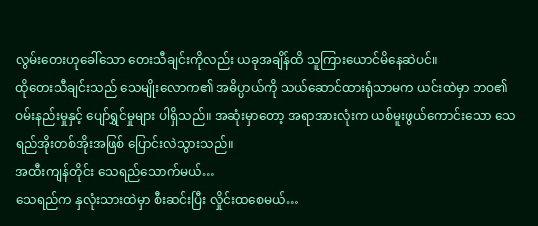လွမ်းတေးဟုခေါ်သော တေးသီချင်းကိုလည်း ယခုအချိန်ထိ သူကြားယောင်မိနေဆဲပင်။
ထိုတေးသီချင်းသည် သေမျိုးလောက၏ အဓိပ္ပာယ်ကို သယ်ဆောင်ထားရုံသာမက ယင်းထဲမှာ ဘဝ၏ ဝမ်းနည်းမှုနှင့် ပျော်ရွှင်မှုများ ပါရှိသည်။ အဆုံးမှာတော့ အရာအားလုံးက ယစ်မူးဖွယ်ကောင်းသော သေရည်အိုးတစ်အိုးအဖြစ် ပြောင်းလဲသွားသည်။
အထီးကျန်တိုင်း သေရည်သောက်မယ်…
သေရည်က နှလုံးသားထဲမှာ စီးဆင်းပြီး လှိုင်းထစေမယ်…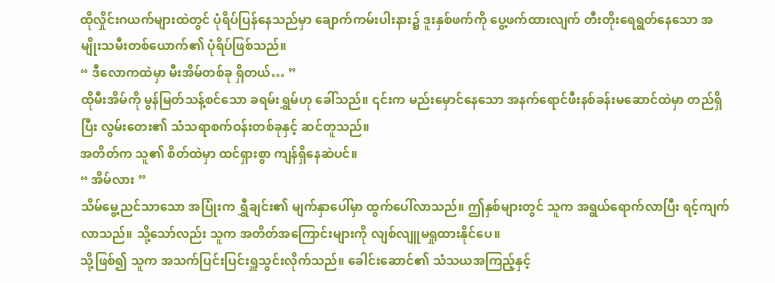ထိုလှိုင်းဂယက်များထဲတွင် ပုံရိပ်ပြန်နေသည်မှာ ချောက်ကမ်းပါးနား၌ ဒူးနှစ်ဖက်ကို ပွေ့ဖက်ထားလျက် တီးတိုးရေရွတ်နေသော အမျိုးသမီးတစ်ယောက်၏ ပုံရိပ်ဖြစ်သည်။
“ ဒီလောကထဲမှာ မီးအိမ်တစ်ခု ရှိတယ်… ”
ထိုမီးအိမ်ကို မွန်မြတ်သန့်စင်သော ခရမ်းရွှမ်ဟု ခေါ်သည်။ ၎င်းက မည်းမှောင်နေသော အနက်ရောင်ဖီးနစ်ခန်းမဆောင်ထဲမှာ တည်ရှိပြီး လွမ်းတေး၏ သံသရာစက်ဝန်းတစ်ခုနှင့် ဆင်တူသည်။
အတိတ်က သူ၏ စိတ်ထဲမှာ ထင်ရှားစွာ ကျန်ရှိနေဆဲပင်။
“ အိမ်လား ”
သိမ်မွေ့ညင်သာသော အပြုံးက ရွှီချင်း၏ မျက်နှာပေါ်မှာ ထွက်ပေါ်လာသည်။ ဤနှစ်များတွင် သူက အရွယ်ရောက်လာပြီး ရင့်ကျက်လာသည်။ သို့သော်လည်း သူက အတိတ်အကြောင်းများကို လျစ်လျူမရှုထားနိုင်ပေ။
သို့ဖြစ်၍ သူက အသက်ပြင်းပြင်းရှူသွင်းလိုက်သည်။ ခေါင်းဆောင်၏ သံသယအကြည့်နှင့်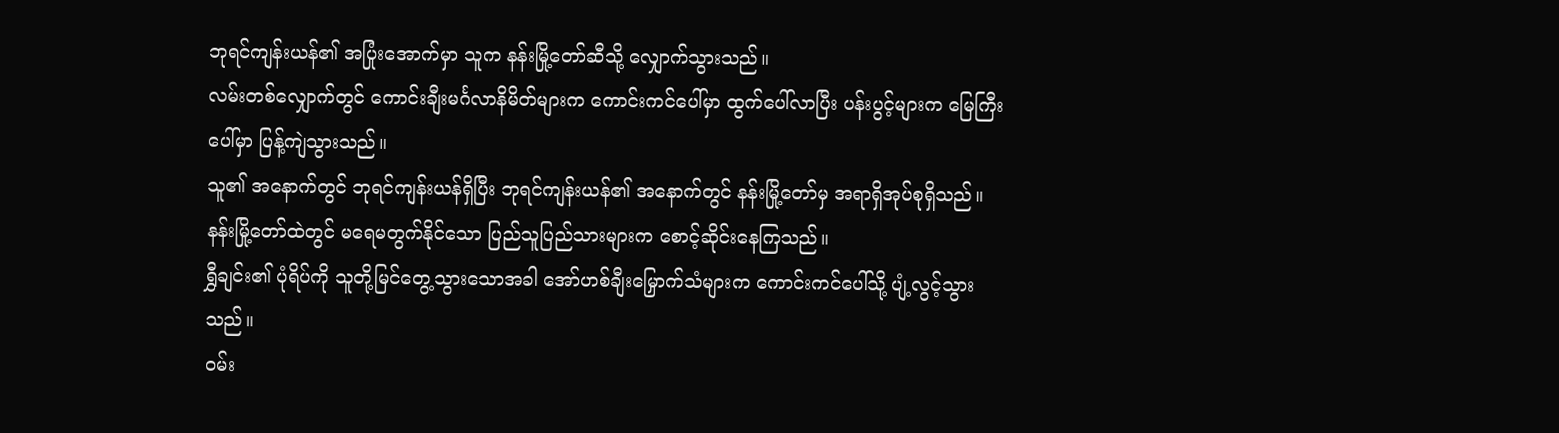ဘုရင်ကျန်းယန်၏ အပြုံးအောက်မှာ သူက နန်းမြို့တော်ဆီသို့ လျှောက်သွားသည်။
လမ်းတစ်လျှောက်တွင် ကောင်းချီးမင်္ဂလာနိမိတ်များက ကောင်းကင်ပေါ်မှာ ထွက်ပေါ်လာပြီး ပန်းပွင့်များက မြေကြီးပေါ်မှာ ပြန့်ကျဲသွားသည်။
သူ၏ အနောက်တွင် ဘုရင်ကျန်းယန်ရှိပြီး ဘုရင်ကျန်းယန်၏ အနောက်တွင် နန်းမြို့တော်မှ အရာရှိအုပ်စုရှိသည်။
နန်းမြို့တော်ထဲတွင် မရေမတွက်နိုင်သော ပြည်သူပြည်သားများက စောင့်ဆိုင်းနေကြသည်။
ရွှီချင်း၏ ပုံရိပ်ကို သူတို့မြင်တွေ့သွားသောအခါ အော်ဟစ်ချီးမြှောက်သံများက ကောင်းကင်ပေါ်သို့ ပျံ့လွင့်သွားသည်။
ဝမ်း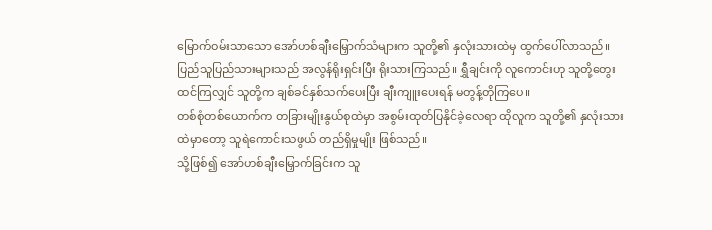မြောက်ဝမ်းသာသော အော်ဟစ်ချီးမြှောက်သံများက သူတို့၏ နှလုံးသားထဲမှ ထွက်ပေါ်လာသည်။
ပြည်သူပြည်သားများသည် အလွန်ရိုးရှင်းပြီး ရိုးသားကြသည်။ ရွှီချင်းကို လူကောင်းဟု သူတို့တွေးထင်ကြလျှင် သူတို့က ချစ်ခင်နှစ်သက်ပေးပြီး ချီးကျူးပေးရန် မတွန့်တိုကြပေ။
တစ်စုံတစ်ယောက်က တခြားမျိုးနွယ်စုထဲမှာ အစွမ်းထုတ်ပြနိုင်ခဲ့လေရာ ထိုလူက သူတို့၏ နှလုံးသားထဲမှာတော့ သူရဲကောင်းသဖွယ် တည်ရှိမှုမျိုး ဖြစ်သည်။
သို့ဖြစ်၍ အော်ဟစ်ချီးမြှောက်ခြင်းက သူ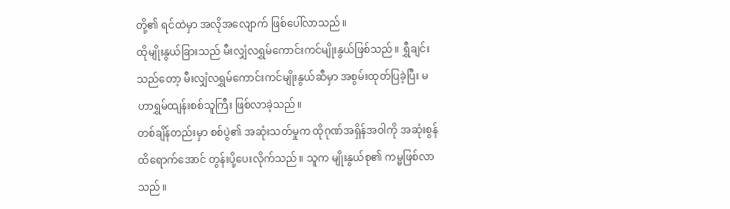တို့၏ ရင်ထဲမှာ အလိုအလျောက် ဖြစ်ပေါ်လာသည်။
ထိုမျိုးနွယ်ခြားသည် မီးလျှံလရွှမ်ကောင်းကင်မျိုးနွယ်ဖြစ်သည်။ ရွှီချင်းသည်တော့ မီးလျှံလရွှမ်ကောင်းကင်မျိုးနွယ်ဆီမှာ အစွမ်းထုတ်ပြခဲ့ပြီး မဟာရွှမ်ထျန်းစစ်သူကြီး ဖြစ်လာခဲ့သည်။
တစ်ချိန်တည်းမှာ စစ်ပွဲ၏ အဆုံးသတ်မှုက ထိုဂုဏ်အရှိန်အဝါကို အဆုံးစွန်ထိရောက်အောင် တွန်းပို့ပေးလိုက်သည်။ သူက မျိုးနွယ်စု၏ ကမ္မဖြစ်လာသည်။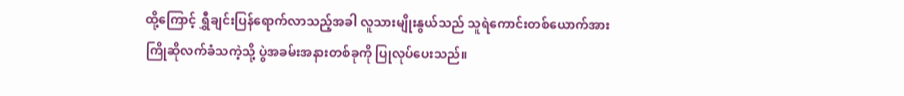ထို့ကြောင့် ရွှီချင်းပြန်ရောက်လာသည့်အခါ လူသားမျိုးနွယ်သည် သူရဲကောင်းတစ်ယောက်အား ကြိုဆိုလက်ခံသကဲ့သို့ ပွဲအခမ်းအနားတစ်ခုကို ပြုလုပ်ပေးသည်။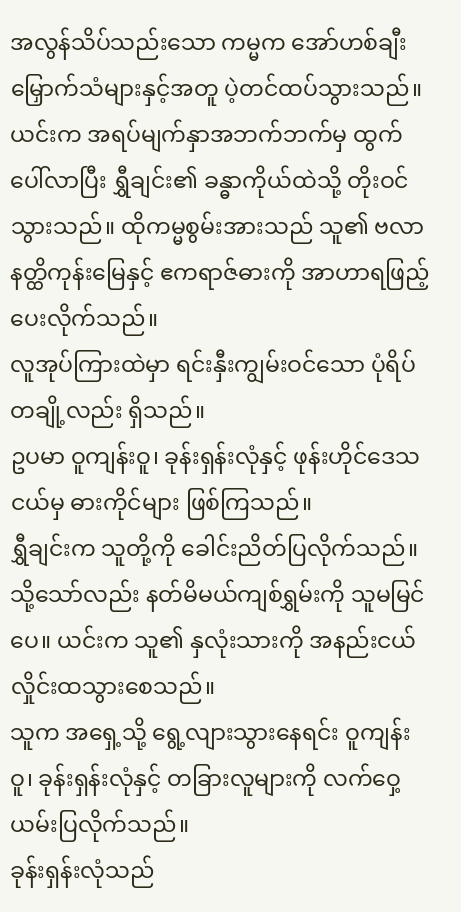အလွန်သိပ်သည်းသော ကမ္မက အော်ဟစ်ချီးမြှောက်သံများနှင့်အတူ ပဲ့တင်ထပ်သွားသည်။ ယင်းက အရပ်မျက်နှာအဘက်ဘက်မှ ထွက်ပေါ်လာပြီး ရွှီချင်း၏ ခန္ဓာကိုယ်ထဲသို့ တိုးဝင်သွားသည်။ ထိုကမ္မစွမ်းအားသည် သူ၏ ဗလာနတ္ထိကုန်းမြေနှင့် ဧကရာဇ်ဓားကို အာဟာရဖြည့်ပေးလိုက်သည်။
လူအုပ်ကြားထဲမှာ ရင်းနှီးကျွမ်းဝင်သော ပုံရိပ်တချို့လည်း ရှိသည်။
ဥပမာ ဝူကျန်းဝူ၊ ခုန်းရှန်းလုံနှင့် ဖုန်းဟိုင်ဒေသငယ်မှ ဓားကိုင်များ ဖြစ်ကြသည်။
ရွှီချင်းက သူတို့ကို ခေါင်းညိတ်ပြလိုက်သည်။ သို့သော်လည်း နတ်မိမယ်ကျစ်ရွှမ်းကို သူမမြင်ပေ။ ယင်းက သူ၏ နှလုံးသားကို အနည်းငယ် လှိုင်းထသွားစေသည်။
သူက အရှေ့သို့ ရွေ့လျားသွားနေရင်း ဝူကျန်းဝူ၊ ခုန်းရှန်းလုံနှင့် တခြားလူများကို လက်ဝှေ့ယမ်းပြလိုက်သည်။
ခုန်းရှန်းလုံသည်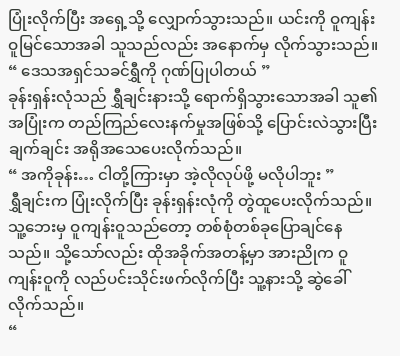ပြုံးလိုက်ပြီး အရှေ့သို့ လျှောက်သွားသည်။ ယင်းကို ဝူကျန်းဝူမြင်သောအခါ သူသည်လည်း အနောက်မှ လိုက်သွားသည်။
“ ဒေသအရှင်သခင်ရွှီကို ဂုဏ်ပြုပါတယ် ”
ခုန်းရှန်းလုံသည် ရွှီချင်းနားသို့ ရောက်ရှိသွားသောအခါ သူ၏ အပြုံးက တည်ကြည်လေးနက်မှုအဖြစ်သို့ ပြောင်းလဲသွားပြီး ချက်ချင်း အရိုအသေပေးလိုက်သည်။
“ အကိုခုန်း… ငါတို့ကြားမှာ အဲ့လိုလုပ်ဖို့ မလိုပါဘူး ”
ရွှီချင်းက ပြုံးလိုက်ပြီး ခုန်းရှန်းလုံကို တွဲထူပေးလိုက်သည်။ သူ့ဘေးမှ ဝူကျန်းဝူသည်တော့ တစ်စုံတစ်ခုပြောချင်နေသည်။ သို့သော်လည်း ထိုအခိုက်အတန့်မှာ အားညိုက ဝူကျန်းဝူကို လည်ပင်းသိုင်းဖက်လိုက်ပြီး သူ့နားသို့ ဆွဲခေါ်လိုက်သည်။
“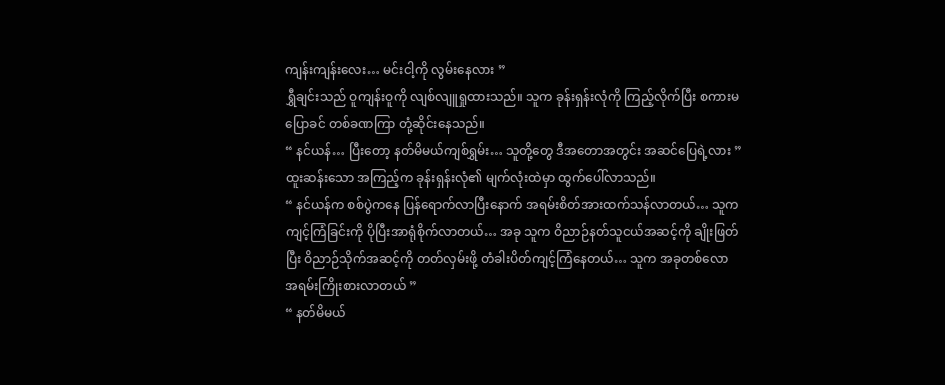ကျန်းကျန်းလေး… မင်းငါ့ကို လွမ်းနေလား ”
ရွှီချင်းသည် ဝူကျန်းဝူကို လျစ်လျူရှုထားသည်။ သူက ခုန်းရှန်းလုံကို ကြည့်လိုက်ပြီး စကားမပြောခင် တစ်ခဏကြာ တုံ့ဆိုင်းနေသည်။
“ နင်ယန်… ပြီးတော့ နတ်မိမယ်ကျစ်ရွှမ်း… သူတို့တွေ ဒီအတောအတွင်း အဆင်ပြေရဲ့လား ”
ထူးဆန်းသော အကြည့်က ခုန်းရှန်းလုံ၏ မျက်လုံးထဲမှာ ထွက်ပေါ်လာသည်။
“ နင်ယန်က စစ်ပွဲကနေ ပြန်ရောက်လာပြီးနောက် အရမ်းစိတ်အားထက်သန်လာတယ်… သူက ကျင့်ကြံခြင်းကို ပိုပြီးအာရုံစိုက်လာတယ်… အခု သူက ဝိညာဉ်နတ်သူငယ်အဆင့်ကို ချိုးဖြတ်ပြီး ဝိညာဉ်သိုက်အဆင့်ကို တတ်လှမ်းဖို့ တံခါးပိတ်ကျင့်ကြံနေတယ်… သူက အခုတစ်လော အရမ်းကြိုးစားလာတယ် ”
“ နတ်မိမယ်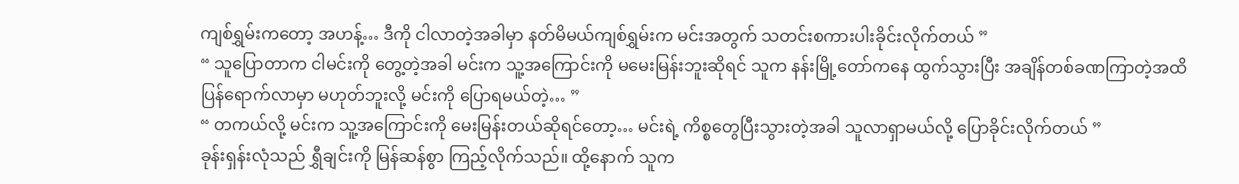ကျစ်ရွှမ်းကတော့ အဟန့်… ဒီကို ငါလာတဲ့အခါမှာ နတ်မိမယ်ကျစ်ရွှမ်းက မင်းအတွက် သတင်းစကားပါးခိုင်းလိုက်တယ် ”
“ သူပြောတာက ငါမင်းကို တွေ့တဲ့အခါ မင်းက သူ့အကြောင်းကို မမေးမြန်းဘူးဆိုရင် သူက နန်းမြို့တော်ကနေ ထွက်သွားပြီး အချိန်တစ်ခဏကြာတဲ့အထိ ပြန်ရောက်လာမှာ မဟုတ်ဘူးလို့ မင်းကို ပြောရမယ်တဲ့… ”
“ တကယ်လို့ မင်းက သူ့အကြောင်းကို မေးမြန်းတယ်ဆိုရင်တော့… မင်းရဲ့ ကိစ္စတွေပြီးသွားတဲ့အခါ သူလာရှာမယ်လို့ ပြောခိုင်းလိုက်တယ် ”
ခုန်းရှန်းလုံသည် ရွှီချင်းကို မြန်ဆန်စွာ ကြည့်လိုက်သည်။ ထို့နောက် သူက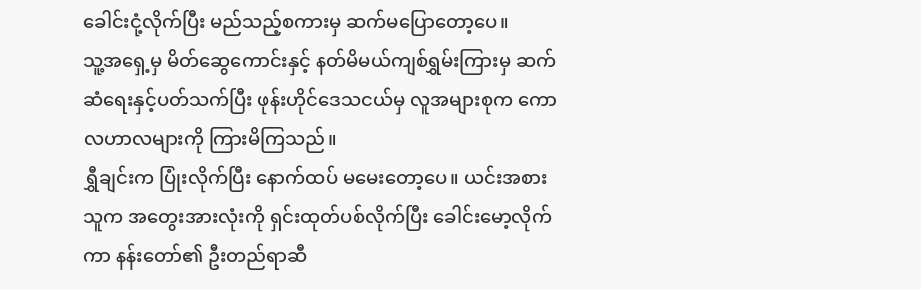ခေါင်းငုံ့လိုက်ပြီး မည်သည့်စကားမှ ဆက်မပြောတော့ပေ။
သူ့အရှေ့မှ မိတ်ဆွေကောင်းနှင့် နတ်မိမယ်ကျစ်ရွှမ်းကြားမှ ဆက်ဆံရေးနှင့်ပတ်သက်ပြီး ဖုန်းဟိုင်ဒေသငယ်မှ လူအများစုက ကောလဟာလများကို ကြားမိကြသည်။
ရွှီချင်းက ပြုံးလိုက်ပြီး နောက်ထပ် မမေးတော့ပေ။ ယင်းအစား သူက အတွေးအားလုံးကို ရှင်းထုတ်ပစ်လိုက်ပြီး ခေါင်းမော့လိုက်ကာ နန်းတော်၏ ဦးတည်ရာဆီ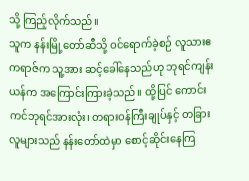သို့ ကြည့်လိုက်သည်။
သူက နန်းမြို့တော်ဆီသို့ ဝင်ရောက်ခဲ့စဉ် လူသားဧကရာဇ်က သူ့အား ဆင့်ခေါ်နေသည်ဟု ဘုရင်ကျန်းယန်က အကြောင်းကြားခဲ့သည်။ ထို့ပြင် ကောင်းကင်ဘုရင်အားလုံး၊ တရားဝန်ကြီးချုပ်နှင့် တခြားလူများသည် နန်းတော်ထဲမှာ စောင့်ဆိုင်းနေကြ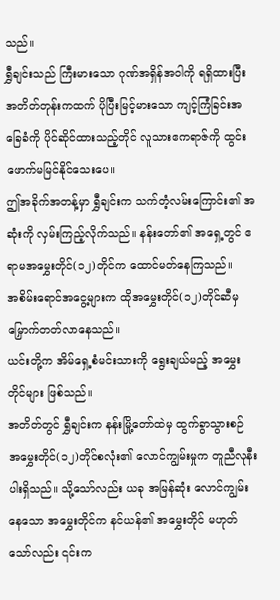သည်။
ရွှီချင်းသည် ကြီးမားသော ဂုဏ်အရှိန်အဝါကို ရရှိထားပြီး အတိတ်တုန်းကထက် ပိုပြီးမြင့်မားသော ကျင့်ကြံခြင်းအခြေခံကို ပိုင်ဆိုင်ထားသည့်တိုင် လူသားဧကရာဇ်ကို ထွင်းဖောက်မမြင်နိုင်သေးပေ။
ဤအခိုက်အတန့်မှာ ရွှီချင်းက သက်တံ့လမ်းကြောင်း၏ အဆုံးကို လှမ်းကြည့်လိုက်သည်။ နန်းတော်၏ အရှေ့တွင် ဧရာမအမွှေးတိုင်(၁၂)တိုင်က ထောင်မတ်နေကြသည်။
အစိမ်းရောင်အငွေ့များက ထိုအမွှေးတိုင်(၁၂)တိုင်ဆီမှ မြှောက်တတ်လာနေသည်။
ယင်းတို့က အိမ်ရှေ့စံမင်းသားကို ရွေးချယ်မည့် အမွှေးတိုင်များ ဖြစ်သည်။
အတိတ်တွင် ရွှီချင်းက နန်းမြို့တော်ထဲမှ ထွက်ခွာသွားစဉ် အမွှေးတိုင်(၁၂)တိုင်စလုံး၏ လောင်ကျွမ်းမှုက တူညီလုနီးပါးရှိသည်။ သို့သော်လည်း ယခု အမြန်ဆုံး လောင်ကျွမ်းနေသော အမွှေးတိုင်က နင်ယန်၏ အမွှေးတိုင် မဟုတ်သော်လည်း ၎င်းက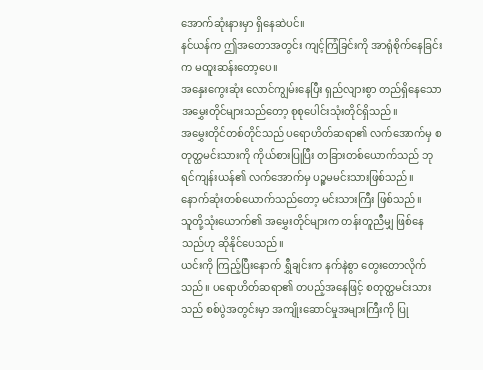အောက်ဆုံးနားမှာ ရှိနေဆဲပင်။
နင်ယန်က ဤအတောအတွင်း ကျင့်ကြံခြင်းကို အာရုံစိုက်နေခြင်းက မထူးဆန်းတော့ပေ။
အနှေးကွေးဆုံး လောင်ကျွမ်းနေပြီး ရှည်လျားစွာ တည်ရှိနေသော အမွှေးတိုင်များသည်တော့ စုစုပေါင်းသုံးတိုင်ရှိသည်။
အမွှေးတိုင်တစ်တိုင်သည် ပရောဟိတ်ဆရာ၏ လက်အောက်မှ စတုတ္ထမင်းသားကို ကိုယ်စားပြုပြီး တခြားတစ်ယောက်သည် ဘုရင်ကျန်းယန်၏ လက်အောက်မှ ပဉ္စမမင်းသားဖြစ်သည်။
နောက်ဆုံးတစ်ယောက်သည်တော့ မင်းသားကြီး ဖြစ်သည်။
သူတို့သုံးယောက်၏ အမွှေးတိုင်များက တန်းတူညီမျှ ဖြစ်နေသည်ဟု ဆိုနိုင်ပေသည်။
ယင်းကို ကြည့်ပြီးနောက် ရွှီချင်းက နက်နဲစွာ တွေးတောလိုက်သည်။ ပရောဟိတ်ဆရာ၏ တပည့်အနေဖြင့် စတုတ္ထမင်းသားသည် စစ်ပွဲအတွင်းမှာ အကျိုးဆောင်မှုအများကြီးကို ပြု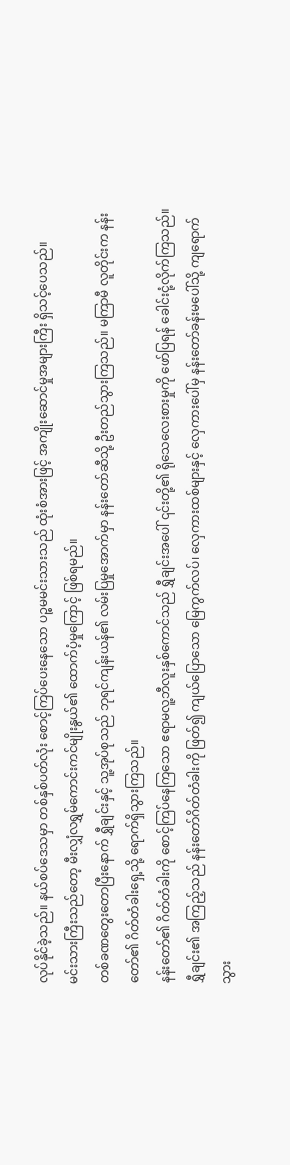လုပ်နိုင်ခဲ့သည်။ နယ်စပ်ဒေသမှာ တစ်နှစ်ပတ်လုံး စောင့်ကြပ်ပေးနေသော ပဉ္စမမင်းသားသည် ထုံးစံအားဖြင့် အကျိုးဆောင်မှုအများကြီး ရှိသင့်ပေသည်။
မင်းသားကြီးသည်တော့ မီးလျှံလရွှမ်ကောင်းကင်မျိုးနွယ်၏ ထောက်ပံ့မှုကြောင့် ဖြစ်ရမည်။
တစ်ခဏတွေးတောပြီးနောက် ရွှီချင်းနှင့် သူ့အုပ်စုသည် ဘုရင်ကျန်းယန်၏ လမ်းပြမှုအောက်မှာ နန်းတော်ဆီသို့ ဦးတည်သွားကြသည်။ မကြာမီ လူတိုင်းက နန်းတော်၏ ဂိတ်တံခါးရှေ့သို့ ရောက်ရှိသွားကြသည်။
နန်းတော်၏ ဂိတ်တံခါးကို စောင့်ကြပ်နေကြသော ဧရာမလူ့ဘီလူးနှစ်ကောင်သည် ရွှီချင်းအပေါ် ၎င်းတို့၏ ရိုသေလေးစားမှုကို ဖော်ပြရန် ခေါင်းငုံ့လိုက်ကြသည်။
ရွှီချင်း၏ အကြည့်သည် နန်းတော်ဂိတ်တံခါးကို ဖြတ်၍ ကျယ်ပြောသော မြေကွက်လပ်၊ လှေကားထစ်များနှင့် လှေကားပေါ်မှ နန်းတော်ခန်းမပေါ်သို့ ကျရောက်သွား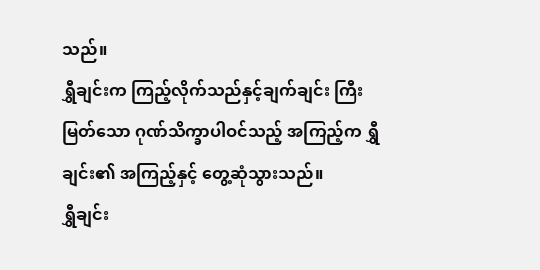သည်။
ရွှီချင်းက ကြည့်လိုက်သည်နှင့်ချက်ချင်း ကြီးမြတ်သော ဂုဏ်သိက္ခာပါဝင်သည့် အကြည့်က ရွှီချင်း၏ အကြည့်နှင့် တွေ့ဆုံသွားသည်။
ရွှီချင်း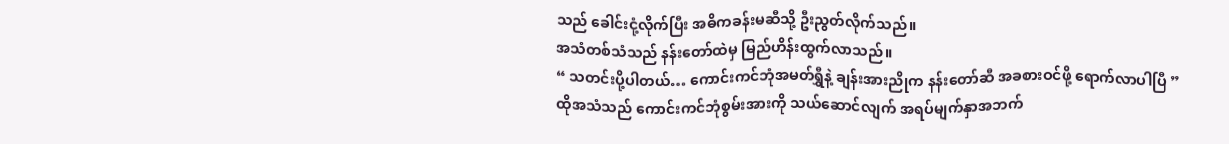သည် ခေါင်းငုံ့လိုက်ပြီး အဓိကခန်းမဆီသို့ ဦးညွတ်လိုက်သည်။
အသံတစ်သံသည် နန်းတော်ထဲမှ မြည်ဟိန်းထွက်လာသည်။
“ သတင်းပို့ပါတယ်… ကောင်းကင်ဘုံအမတ်ရွှီနဲ့ ချန်းအားညိုက နန်းတော်ဆီ အခစားဝင်ဖို့ ရောက်လာပါပြီ ”
ထိုအသံသည် ကောင်းကင်ဘုံစွမ်းအားကို သယ်ဆောင်လျက် အရပ်မျက်နှာအဘက်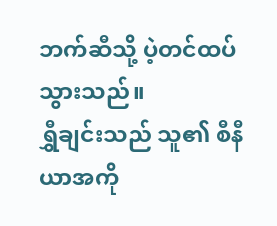ဘက်ဆီသို့ ပဲ့တင်ထပ်သွားသည်။
ရွှီချင်းသည် သူ၏ စီနီယာအကို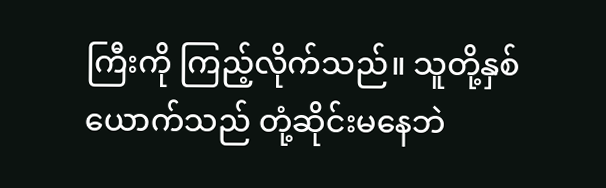ကြီးကို ကြည့်လိုက်သည်။ သူတို့နှစ်ယောက်သည် တုံ့ဆိုင်းမနေဘဲ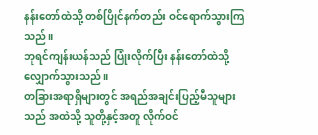နန်းတော်ထဲသို့ တစ်ပြိုင်နက်တည်း ဝင်ရောက်သွားကြသည်။
ဘုရင်ကျန်းယန်သည် ပြုံးလိုက်ပြီး နန်းတော်ထဲသို့ လျှောက်သွားသည်။
တခြားအရာရှိများတွင် အရည်အချင်းပြည့်မီသူများသည် အထဲသို့ သူတို့နှင့်အတူ လိုက်ဝင်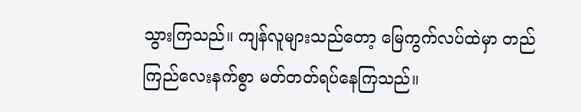သွားကြသည်။ ကျန်လူများသည်တော့ မြေကွက်လပ်ထဲမှာ တည်ကြည်လေးနက်စွာ မတ်တတ်ရပ်နေကြသည်။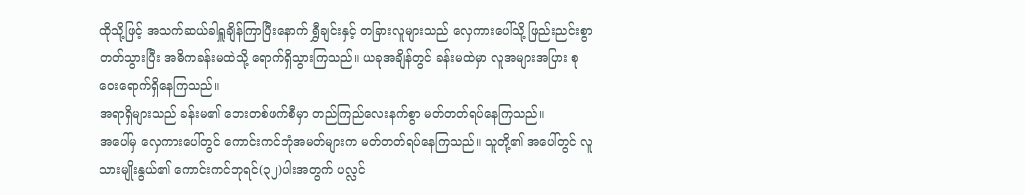ထိုသို့ဖြင့် အသက်ဆယ်ခါရှူချိန်ကြာပြီးနောက် ရွှီချင်းနှင့် တခြားလူများသည် လှေကားပေါ်သို့ ဖြည်းညင်းစွာ တတ်သွားပြီး အဓိကခန်းမထဲသို့ ရောက်ရှိသွားကြသည်။ ယခုအချိန်တွင် ခန်းမထဲမှာ လူအများအပြား စုဝေးရောက်ရှိနေကြသည်။
အရာရှိများသည် ခန်းမ၏ ဘေးတစ်ဖက်စီမှာ တည်ကြည်လေးနက်စွာ မတ်တတ်ရပ်နေကြသည်။
အပေါ်မှ လှေကားပေါ်တွင် ကောင်းကင်ဘုံအမတ်များက မတ်တတ်ရပ်နေကြသည်။ သူတို့၏ အပေါ်တွင် လူသားမျိုးနွယ်၏ ကောင်းကင်ဘုရင်(၃၂)ပါးအတွက် ပလ္လင်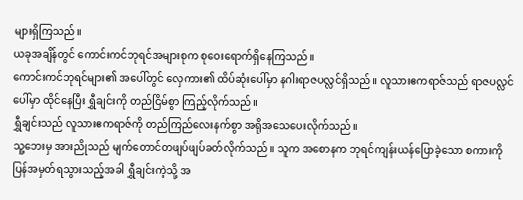များရှိကြသည်။
ယခုအချိန်တွင် ကောင်းကင်ဘုရင်အများစုက စုဝေးရောက်ရှိနေကြသည်။
ကောင်းကင်ဘုရင်များ၏ အပေါ်တွင် လှေကား၏ ထိပ်ဆုံးပေါ်မှာ နဂါးရာဇပလ္လင်ရှိသည်။ လူသားဧကရာဇ်သည် ရာဇပလ္လင်ပေါ်မှာ ထိုင်နေပြီး ရွှီချင်းကို တည်ငြိမ်စွာ ကြည့်လိုက်သည်။
ရွှီချင်းသည် လူသားဧကရာဇ်ကို တည်ကြည်လေးနက်စွာ အရိုအသေပေးလိုက်သည်။
သူ့ဘေးမှ အားညိုသည် မျက်တောင်တဖျပ်ဖျပ်ခတ်လိုက်သည်။ သူက အစောနက ဘုရင်ကျန်းယန်ပြောခဲ့သော စကားကို ပြန်အမှတ်ရသွားသည့်အခါ ရွှီချင်းကဲ့သို့ အ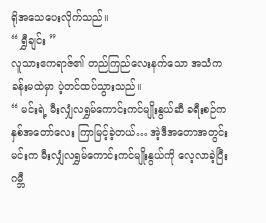ရိုအသေပေးလိုက်သည်။
“ ရွှီချင်း ”
လူသားဧကရာဇ်၏ တည်ကြည်လေးနက်သော အသံက ခန်းမထဲမှာ ပဲ့တင်ထပ်သွားသည်။
“ မင်းရဲ့ မီးလျှံလရွှမ်ကောင်းကင်မျိုးနွယ်ဆီ ခရီးစဉ်က နှစ်အတော်လေး ကြာမြင့်ခဲ့တယ်… အဲ့ဒီအတောအတွင်း မင်းက မီးလျှံလရွှမ်ကောင်းကင်မျိုးနွယ်ကို လေ့လာခဲ့ပြီး ဂမ္ဘီ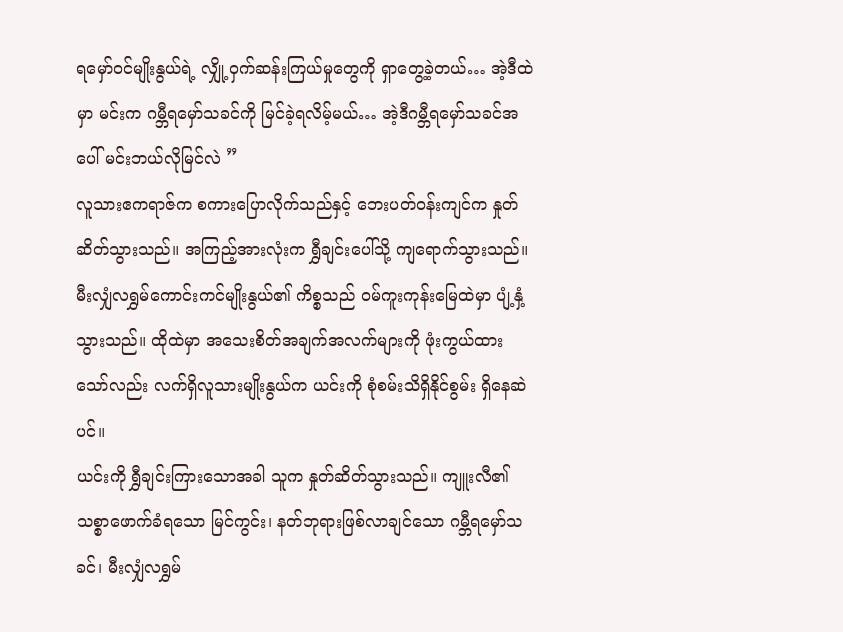ရမှော်ဝင်မျိုးနွယ်ရဲ့ လျှို့ဝှက်ဆန်းကြယ်မှုတွေကို ရှာတွေ့ခဲ့တယ်… အဲ့ဒီထဲမှာ မင်းက ဂမ္ဘီရမှော်သခင်ကို မြင်ခဲ့ရလိမ့်မယ်… အဲ့ဒီဂမ္ဘီရမှော်သခင်အပေါ် မင်းဘယ်လိုမြင်လဲ ”
လူသားဧကရာဇ်က စကားပြောလိုက်သည်နှင့် ဘေးပတ်ဝန်းကျင်က နှုတ်ဆိတ်သွားသည်။ အကြည့်အားလုံးက ရွှီချင်းပေါ်သို့ ကျရောက်သွားသည်။
မီးလျှံလရွှမ်ကောင်းကင်မျိုးနွယ်၏ ကိစ္စသည် ဝမ်ကူးကုန်းမြေထဲမှာ ပျံ့နှံ့သွားသည်။ ထိုထဲမှာ အသေးစိတ်အချက်အလက်များကို ဖုံးကွယ်ထားသော်လည်း လက်ရှိလူသားမျိုးနွယ်က ယင်းကို စုံစမ်းသိရှိနိုင်စွမ်း ရှိနေဆဲပင်။
ယင်းကို ရွှီချင်းကြားသောအခါ သူက နှုတ်ဆိတ်သွားသည်။ ကျူးလီ၏ သစ္စာဖောက်ခံရသော မြင်ကွင်း၊ နတ်ဘုရားဖြစ်လာချင်သော ဂမ္ဘီရမှော်သခင်၊ မီးလျှံလရွှမ်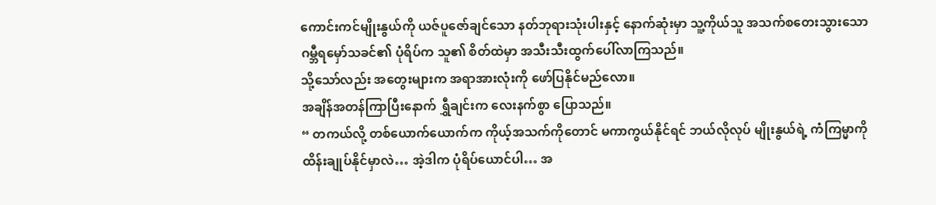ကောင်းကင်မျိုးနွယ်ကို ယဇ်ပူဇော်ချင်သော နတ်ဘုရားသုံးပါးနှင့် နောက်ဆုံးမှာ သူ့ကိုယ်သူ အသက်စတေးသွားသော ဂမ္ဘီရမှော်သခင်၏ ပုံရိပ်က သူ၏ စိတ်ထဲမှာ အသီးသီးထွက်ပေါ်လာကြသည်။
သို့သော်လည်း အတွေးများက အရာအားလုံးကို ဖော်ပြနိုင်မည်လော။
အချိန်အတန်ကြာပြီးနောက် ရွှီချင်းက လေးနက်စွာ ပြောသည်။
“ တကယ်လို့ တစ်ယောက်ယောက်က ကိုယ့်အသက်ကိုတောင် မကာကွယ်နိုင်ရင် ဘယ်လိုလုပ် မျိုးနွယ်ရဲ့ ကံကြမ္မာကို ထိန်းချုပ်နိုင်မှာလဲ… အဲ့ဒါက ပုံရိပ်ယောင်ပါ… အ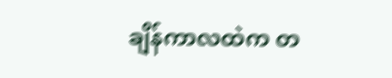ချိန်ကာလထဲက တ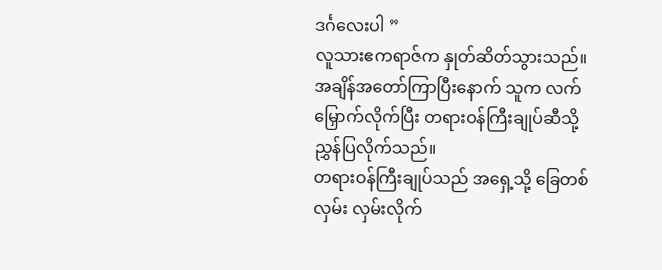ဒင်္ဂလေးပါ ”
လူသားဧကရာဇ်က နှုတ်ဆိတ်သွားသည်။
အချိန်အတော်ကြာပြီးနောက် သူက လက်မြှောက်လိုက်ပြီး တရားဝန်ကြီးချုပ်ဆီသို့ ညွှန်ပြလိုက်သည်။
တရားဝန်ကြီးချုပ်သည် အရှေ့သို့ ခြေတစ်လှမ်း လှမ်းလိုက်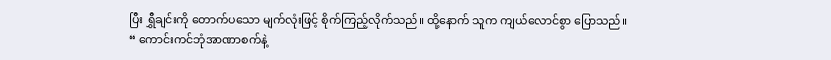ပြီး ရွှီချင်းကို တောက်ပသော မျက်လုံးဖြင့် စိုက်ကြည့်လိုက်သည်။ ထို့နောက် သူက ကျယ်လောင်စွာ ပြောသည်။
“ ကောင်းကင်ဘုံအာဏာစက်နဲ့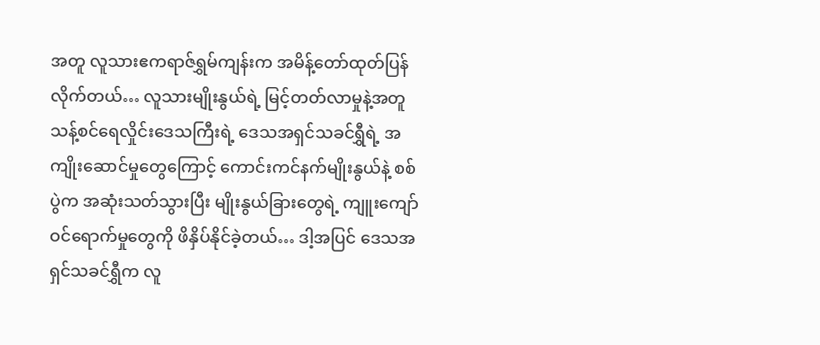အတူ လူသားဧကရာဇ်ရွှမ်ကျန်းက အမိန့်တော်ထုတ်ပြန်လိုက်တယ်… လူသားမျိုးနွယ်ရဲ့ မြင့်တတ်လာမှုနဲ့အတူ သန့်စင်ရေလှိုင်းဒေသကြီးရဲ့ ဒေသအရှင်သခင်ရွှီရဲ့ အကျိုးဆောင်မှုတွေကြောင့် ကောင်းကင်နက်မျိုးနွယ်နဲ့ စစ်ပွဲက အဆုံးသတ်သွားပြီး မျိုးနွယ်ခြားတွေရဲ့ ကျူးကျော်ဝင်ရောက်မှုတွေကို ဖိနှိပ်နိုင်ခဲ့တယ်… ဒါ့အပြင် ဒေသအရှင်သခင်ရွှီက လူ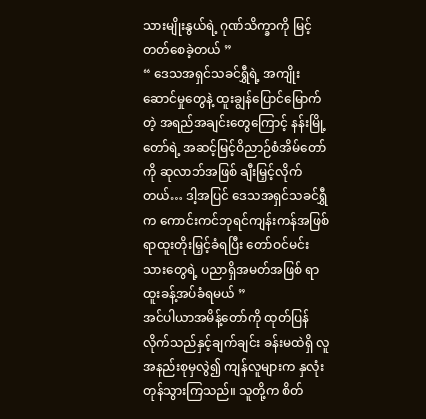သားမျိုးနွယ်ရဲ့ ဂုဏ်သိက္ခာကို မြင့်တတ်စေခဲ့တယ် ”
“ ဒေသအရှင်သခင်ရွှီရဲ့ အကျိုးဆောင်မှုတွေနဲ့ ထူးချွန်ပြောင်မြောက်တဲ့ အရည်အချင်းတွေကြောင့် နန်းမြို့တော်ရဲ့ အဆင့်မြင့်ဝိညာဉ်စံအိမ်တော်ကို ဆုလာဘ်အဖြစ် ချီးမြှင့်လိုက်တယ်… ဒါ့အပြင် ဒေသအရှင်သခင်ရွှီက ကောင်းကင်ဘုရင်ကျန်းကန်အဖြစ် ရာထူးတိုးမြှင့်ခံရပြီး တော်ဝင်မင်းသားတွေရဲ့ ပညာရှိအမတ်အဖြစ် ရာထူးခန့်အပ်ခံရမယ် ”
အင်ပါယာအမိန့်တော်ကို ထုတ်ပြန်လိုက်သည်နှင့်ချက်ချင်း ခန်းမထဲရှိ လူအနည်းစုမှလွဲ၍ ကျန်လူများက နှလုံးတုန်သွားကြသည်။ သူတို့က စိတ်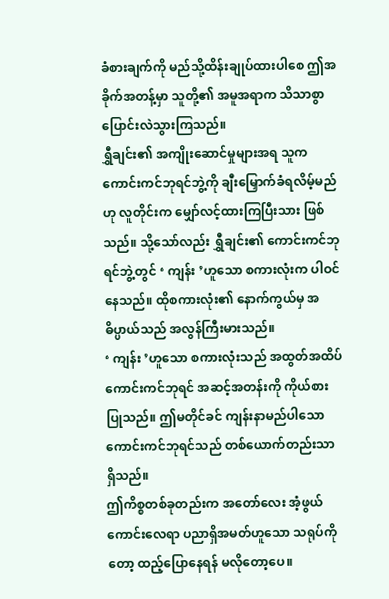ခံစားချက်ကို မည်သို့ထိန်းချုပ်ထားပါစေ ဤအခိုက်အတန့်မှာ သူတို့၏ အမူအရာက သိသာစွာ ပြောင်းလဲသွားကြသည်။
ရွှီချင်း၏ အကျိုးဆောင်မှုများအရ သူက ကောင်းကင်ဘုရင်ဘွဲ့ကို ချီးမြှောက်ခံရလိမ့်မည်ဟု လူတိုင်းက မျှော်လင့်ထားကြပြီးသား ဖြစ်သည်။ သို့သော်လည်း ရွှီချင်း၏ ကောင်းကင်ဘုရင်ဘွဲ့တွင် ‘ ကျန်း ’ဟူသော စကားလုံးက ပါဝင်နေသည်။ ထိုစကားလုံး၏ နောက်ကွယ်မှ အဓိပ္ပာယ်သည် အလွန်ကြီးမားသည်။
‘ ကျန်း ’ဟူသော စကားလုံးသည် အထွတ်အထိပ်ကောင်းကင်ဘုရင် အဆင့်အတန်းကို ကိုယ်စားပြုသည်။ ဤမတိုင်ခင် ကျန်းနာမည်ပါသော ကောင်းကင်ဘုရင်သည် တစ်ယောက်တည်းသာ ရှိသည်။
ဤကိစ္စတစ်ခုတည်းက အတော်လေး အံ့ဖွယ်ကောင်းလေရာ ပညာရှိအမတ်ဟူသော သရုပ်ကိုတော့ ထည့်ပြောနေရန် မလိုတော့ပေ။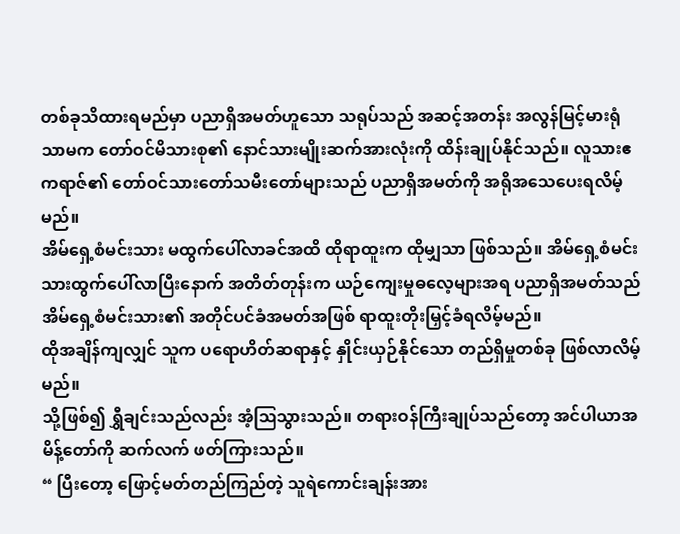တစ်ခုသိထားရမည်မှာ ပညာရှိအမတ်ဟူသော သရုပ်သည် အဆင့်အတန်း အလွန်မြင့်မားရုံသာမက တော်ဝင်မိသားစု၏ နောင်သားမျိုးဆက်အားလုံးကို ထိန်းချုပ်နိုင်သည်။ လူသားဧကရာဇ်၏ တော်ဝင်သားတော်သမီးတော်များသည် ပညာရှိအမတ်ကို အရိုအသေပေးရလိမ့်မည်။
အိမ်ရှေ့စံမင်းသား မထွက်ပေါ်လာခင်အထိ ထိုရာထူးက ထိုမျှသာ ဖြစ်သည်။ အိမ်ရှေ့စံမင်းသားထွက်ပေါ်လာပြီးနောက် အတိတ်တုန်းက ယဉ်ကျေးမှုဓလေ့များအရ ပညာရှိအမတ်သည် အိမ်ရှေ့စံမင်းသား၏ အတိုင်ပင်ခံအမတ်အဖြစ် ရာထူးတိုးမြှင့်ခံရလိမ့်မည်။
ထိုအချိန်ကျလျှင် သူက ပရောဟိတ်ဆရာနှင့် နှိုင်းယှဉ်နိုင်သော တည်ရှိမှုတစ်ခု ဖြစ်လာလိမ့်မည်။
သို့ဖြစ်၍ ရွှီချင်းသည်လည်း အံ့ဩသွားသည်။ တရားဝန်ကြီးချုပ်သည်တော့ အင်ပါယာအမိန့်တော်ကို ဆက်လက် ဖတ်ကြားသည်။
“ ပြီးတော့ ဖြောင့်မတ်တည်ကြည်တဲ့ သူရဲကောင်းချန်းအား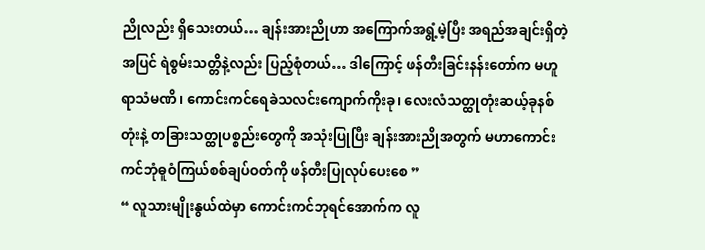ညိုလည်း ရှိသေးတယ်… ချန်းအားညိုဟာ အကြောက်အရွံ့မဲ့ပြီး အရည်အချင်းရှိတဲ့အပြင် ရဲစွမ်းသတ္တိနဲ့လည်း ပြည့်စုံတယ်… ဒါကြောင့် ဖန်တီးခြင်းနန်းတော်က မဟူရာသံမဏိ၊ ကောင်းကင်ရေခဲသလင်းကျောက်ကိုးခု၊ လေးလံသတ္ထုတုံးဆယ့်ခုနစ်တုံးနဲ့ တခြားသတ္ထုပစ္စည်းတွေကို အသုံးပြုပြီး ချန်းအားညိုအတွက် မဟာကောင်းကင်ဘုံဓူဝံကြယ်စစ်ချပ်ဝတ်ကို ဖန်တီးပြုလုပ်ပေးစေ ”
“ လူသားမျိုးနွယ်ထဲမှာ ကောင်းကင်ဘုရင်အောက်က လူ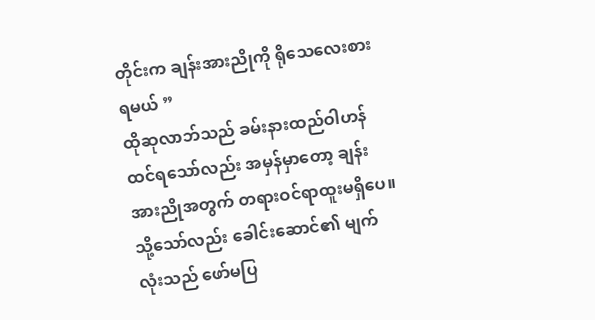တိုင်းက ချန်းအားညိုကို ရိုသေလေးစားရမယ် ”
ထိုဆုလာဘ်သည် ခမ်းနားထည်ဝါဟန် ထင်ရသော်လည်း အမှန်မှာတော့ ချန်းအားညိုအတွက် တရားဝင်ရာထူးမရှိပေ။ သို့သော်လည်း ခေါင်းဆောင်၏ မျက်လုံးသည် ဖော်မပြ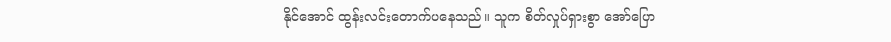နိုင်အောင် ထွန်းလင်းတောက်ပနေသည်။ သူက စိတ်လှုပ်ရှားစွာ အော်ပြော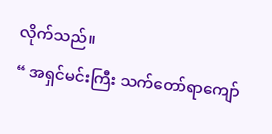လိုက်သည်။
“ အရှင်မင်းကြီး သက်တော်ရာကျော်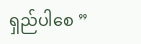ရှည်ပါစေ ”